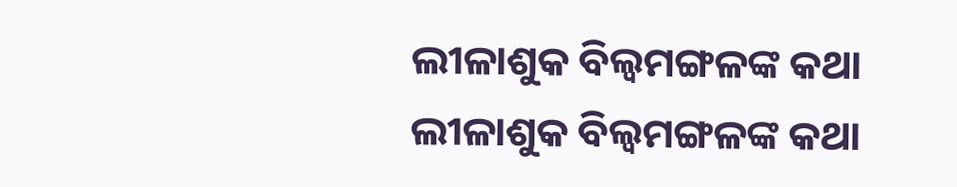ଲୀଳାଶୁକ ବିଲ୍ଵମଙ୍ଗଳଙ୍କ କଥା
ଲୀଳାଶୁକ ବିଲ୍ଵମଙ୍ଗଳଙ୍କ କଥା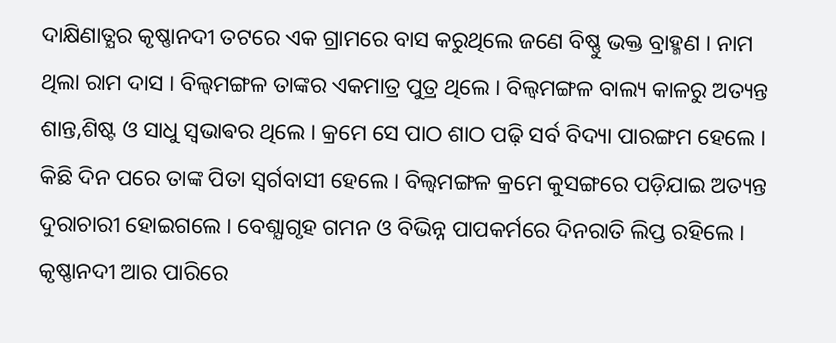ଦାକ୍ଷିଣାତ୍ଯର କୃଷ୍ଣାନଦୀ ତଟରେ ଏକ ଗ୍ରାମରେ ବାସ କରୁଥିଲେ ଜଣେ ବିଷ୍ଣୁ ଭକ୍ତ ବ୍ରାହ୍ମଣ । ନାମ ଥିଲା ରାମ ଦାସ । ବିଲ୍ବମଙ୍ଗଳ ତାଙ୍କର ଏକମାତ୍ର ପୁତ୍ର ଥିଲେ । ବିଲ୍ଵମଙ୍ଗଳ ବାଲ୍ୟ କାଳରୁ ଅତ୍ୟନ୍ତ ଶାନ୍ତ,ଶିଷ୍ଟ ଓ ସାଧୁ ସ୍ଵଭାଵର ଥିଲେ । କ୍ରମେ ସେ ପାଠ ଶାଠ ପଢ଼ି ସର୍ବ ବିଦ୍ୟା ପାରଙ୍ଗମ ହେଲେ । କିଛି ଦିନ ପରେ ତାଙ୍କ ପିତା ସ୍ୱର୍ଗବାସୀ ହେଲେ । ବିଲ୍ଵମଙ୍ଗଳ କ୍ରମେ କୁସଙ୍ଗରେ ପଡ଼ିଯାଇ ଅତ୍ୟନ୍ତ ଦୁରାଚାରୀ ହୋଇଗଲେ । ବେଶ୍ଯାଗୃହ ଗମନ ଓ ବିଭିନ୍ନ ପାପକର୍ମରେ ଦିନରାତି ଲିପ୍ତ ରହିଲେ । କୃଷ୍ଣାନଦୀ ଆର ପାରିରେ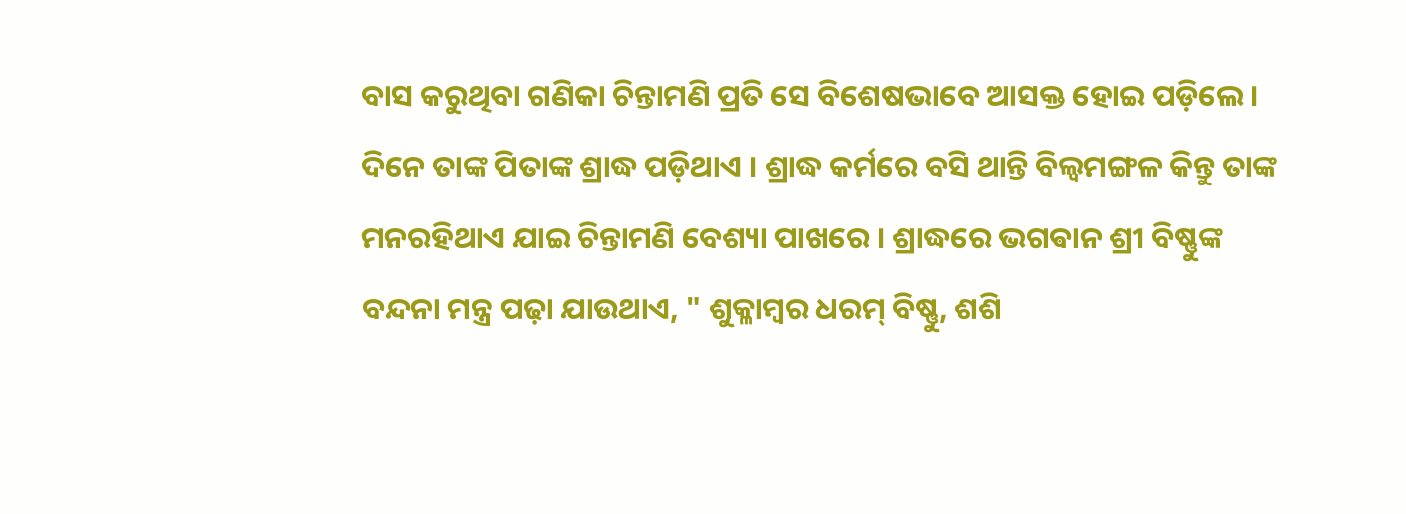ବାସ କରୁଥିବା ଗଣିକା ଚିନ୍ତାମଣି ପ୍ରତି ସେ ବିଶେଷଭାବେ ଆସକ୍ତ ହୋଇ ପଡ଼ିଲେ । ଦିନେ ତାଙ୍କ ପିତାଙ୍କ ଶ୍ରାଦ୍ଧ ପଡ଼ିଥାଏ । ଶ୍ରାଦ୍ଧ କର୍ମରେ ବସି ଥାନ୍ତି ବିଲ୍ଵମଙ୍ଗଳ କିନ୍ତୁ ତାଙ୍କ ମନରହିଥାଏ ଯାଇ ଚିନ୍ତାମଣି ବେଶ୍ୟା ପାଖରେ । ଶ୍ରାଦ୍ଧରେ ଭଗଵାନ ଶ୍ରୀ ବିଷ୍ଣୁଙ୍କ ବନ୍ଦନା ମନ୍ତ୍ର ପଢ଼ା ଯାଉଥାଏ, " ଶୁକ୍ଳାମ୍ବର ଧରମ୍ ବିଷ୍ଣୁ, ଶଶି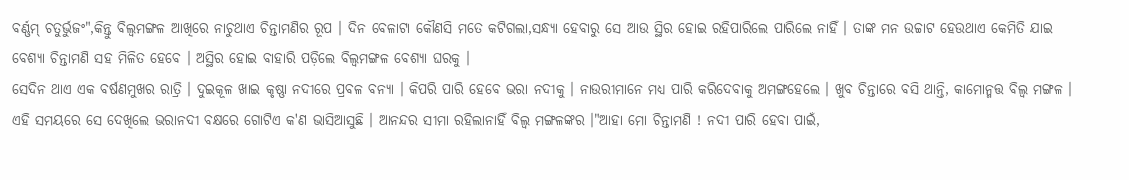ବର୍ଣ୍ଣମ୍ ଚତୁର୍ଭୁଜଂ",କିନ୍ତୁ ବିଲ୍ଵମଙ୍ଗଳ ଆଖିରେ ନାଚୁଥାଏ ଚିନ୍ତାମଣିର ରୂପ । ଦିନ ବେଳାଟା କୌଣସି ମତେ କଟିଗଲା,ସନ୍ଧ୍ୟା ହେବାରୁ ସେ ଆଉ ସ୍ଥିର ହୋଇ ରହିପାରିଲେ ପାରିଲେ ନାହିଁ । ତାଙ୍କ ମନ ଉଚ୍ଚାଟ ହେଉଥାଏ କେମିତି ଯାଇ ବେଶ୍ୟା ଚିନ୍ତାମଣି ସହ ମିଳିତ ହେବେ । ଅସ୍ଥିର ହୋଇ ବାହାରି ପଡ଼ିଲେ ବିଲ୍ଵମଙ୍ଗଳ ବେଶ୍ଯା ଘରକୁ ।
ସେଦିନ ଥାଏ ଏକ ବର୍ଷଣମୁଖର ରାତ୍ରି । ଦୁଇକୂଳ ଖାଇ କୃଷ୍ଣା ନଦୀରେ ପ୍ରବଳ ବନ୍ୟା । କିପରି ପାରି ହେବେ ଭରା ନଦୀକୁ । ନାଉରୀମାନେ ମଧ୍ୟ ପାରି କରିଦେବାକୁ ଅମଙ୍ଗହେଲେ । ଖୁବ ଚିନ୍ତାରେ ବସି ଥାନ୍ତି, କାମୋନ୍ମତ୍ତ ବିଲ୍ଵ ମଙ୍ଗଳ । ଏହି ସମୟରେ ସେ ଦେଖିଲେ ଭରାନଦୀ ବକ୍ଷରେ ଗୋଟିଏ କ'ଣ ଭାସିଆସୁଛି । ଆନନ୍ଦର ସୀମା ରହିଲାନାହିଁ ବିଲ୍ଵ ମଙ୍ଗଳଙ୍କର ।"ଆହା ମୋ ଚିନ୍ତାମଣି ! ନଦୀ ପାରି ହେବା ପାଇଁ,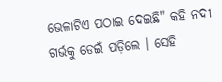ଭେଳାଟିଏ ପଠାଇ ଦେଇଛି" କହି ନଦୀ ଗର୍ଭକୁ ଡେଇଁ ପଡ଼ିଲେ । ସେହି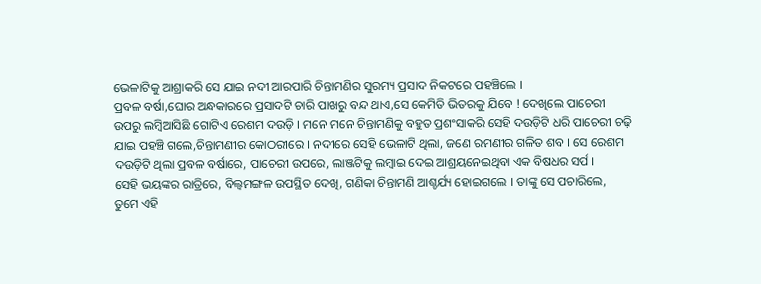ଭେଳାଟିକୁ ଆଶ୍ରାକରି ସେ ଯାଇ ନଦୀ ଆରପାରି ଚିନ୍ତାମଣିର ସୁରମ୍ୟ ପ୍ରସାଦ ନିକଟରେ ପହଞ୍ଚିଲେ ।
ପ୍ରବଳ ବର୍ଷା,ଘୋର ଅନ୍ଧକାରରେ ପ୍ରସାଦଟି ଚାରି ପାଖରୁ ବନ୍ଦ ଥାଏ,ସେ କେମିତି ଭିତରକୁ ଯିବେ ! ଦେଖିଲେ ପାଚେରୀ ଉପରୁ ଲମ୍ବିଆସିଛି ଗୋଟିଏ ରେଶମ ଦଉଡ଼ି । ମନେ ମନେ ଚିନ୍ତାମଣିକୁ ବହୁତ ପ୍ରଶଂସାକରି ସେହି ଦଉଡ଼ିଟି ଧରି ପାଚେରୀ ଚଢ଼ି ଯାଇ ପହଞ୍ଚି ଗଲେ,ଚିନ୍ତାମଣୀର କୋଠରୀରେ । ନଦୀରେ ସେହି ଭେଳାଟି ଥିଲା, ଜଣେ ରମଣୀର ଗଳିତ ଶବ । ସେ ରେଶମ ଦଉଡ଼ିଟି ଥିଲା ପ୍ରବଳ ବର୍ଷାରେ, ପାଚେରୀ ଉପରେ, ଲାଞ୍ଜଟିକୁ ଲମ୍ବାଇ ଦେଇ ଆଶ୍ରୟନେଇଥିବା ଏକ ବିଷଧର ସର୍ପ ।
ସେହି ଭୟଙ୍କର ରାତ୍ରିରେ, ବିଲ୍ଵମଙ୍ଗଳ ଉପସ୍ଥିତ ଦେଖି, ଗଣିକା ଚିନ୍ତାମଣି ଆଶ୍ଚର୍ଯ୍ୟ ହୋଇଗଲେ । ତାଙ୍କୁ ସେ ପଚାରିଲେ, ତୁମେ ଏହି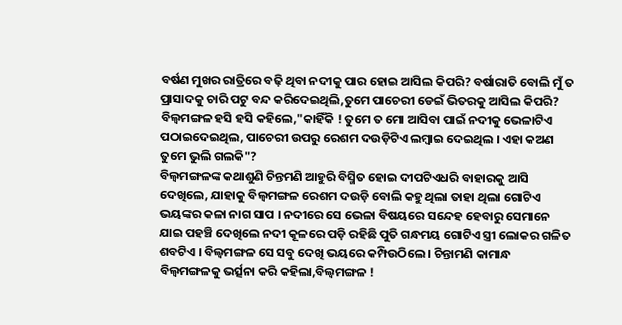ବର୍ଷଣ ମୁଖର ରାତ୍ରିରେ ବଢ଼ି ଥିବା ନଦୀକୁ ପାର ହୋଇ ଆସିଲ କିପରି? ବର୍ଷାରାତି ବୋଲି ମୁଁ ତ ପ୍ରାସାଦକୁ ଚାରି ପଟୁ ବନ୍ଦ କରିଦେଇଥିଲି,ତୁମେ ପାଚେରୀ ଡେଇଁ ଭିତରକୁ ଆସିଲ କିପରି? ବିଲ୍ଵମଙ୍ଗଳ ହସି ହସି କହିଲେ,"କାହିଁକି ! ତୁମେ ତ ମୋ ଆସିବା ପାଇଁ ନଦୀକୁ ଭେଳାଟିଏ ପଠାଇଦେଇଥିଲ, ପାଚେରୀ ଉପରୁ ରେଶମ ଦଉଡ଼ିଟିଏ ଲମ୍ବାଇ ଦେଇଥିଲ । ଏହା କଅଣ ତୁମେ ଭୁଲି ଗଲକି"?
ବିଲ୍ଵମଙ୍ଗଳଙ୍କ କଥାଶୁଣି ଚିନ୍ତମଣି ଆହୁରି ବିସ୍ମିତ ହୋଇ ଦୀପଟିଏଧରି ବାହାରକୁ ଆସି ଦେଖିଲେ, ଯାହାକୁ ବିଲ୍ଵମଙ୍ଗଳ ରେଶମ ଦଉଡ଼ି ବୋଲି କହୁ ଥିଲା ତାହା ଥିଲା ଗୋଟିଏ ଭୟଙ୍କର କଳା ନାଗ ସାପ । ନଦୀରେ ସେ ଭେଳା ବିଷୟରେ ସନ୍ଦେହ ହେବାରୁ ସେମାନେ ଯାଇ ପହଞ୍ଚି ଦେଖିଲେ ନଦୀ କୂଳରେ ପଡ଼ି ରହିଛି ପୁତି ଗନ୍ଧମୟ ଗୋଟିଏ ସ୍ତ୍ରୀ ଲୋକର ଗଳିତ ଶବଟିଏ । ବିଲ୍ବମଙ୍ଗଳ ସେ ସବୁ ଦେଖି ଭୟରେ କମ୍ପିଉଠିଲେ । ଚିନ୍ତାମଣି କାମାନ୍ଧ ବିଲ୍ଵମଙ୍ଗଳକୁ ଭର୍ତ୍ସନା କରି କହିଲା,ବିଲ୍ଵମଙ୍ଗଳ !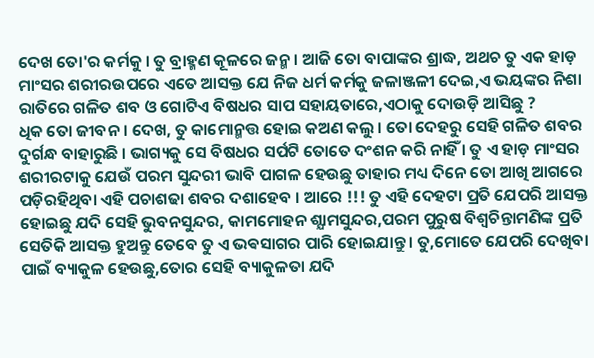ଦେଖ ତୋ'ର କର୍ମକୁ । ତୁ ବ୍ରାହ୍ମଣ କୂଳରେ ଜନ୍ମ । ଆଜି ତୋ ବାପାଙ୍କର ଶ୍ରାଦ୍ଧ, ଅଥଚ ତୁ ଏକ ହାଡ଼ ମାଂସର ଶରୀରଉପରେ ଏତେ ଆସକ୍ତ ଯେ ନିଜ ଧର୍ମ କର୍ମକୁ ଜଳାଞ୍ଜଳୀ ଦେଇ,ଏ ଭୟଙ୍କର ନିଶା ରାତିରେ ଗଳିତ ଶବ ଓ ଗୋଟିଏ ବିଷଧର ସାପ ସହାୟତାରେ,ଏଠାକୁ ଦୋଉଡ଼ି ଆସିଛୁ ?
ଧିକ ତୋ ଜୀବନ । ଦେଖ, ତୁ କାମୋନ୍ମତ୍ତ ହୋଇ କଅଣ କଲୁ । ତୋ ଦେହରୁ ସେହି ଗଳିତ ଶବର ଦୁର୍ଗନ୍ଧ ବାହାରୁଛି । ଭାଗ୍ୟକୁ ସେ ବିଷଧର ସର୍ପଟି ତୋତେ ଦଂଶନ କରି ନାହିଁ । ତୁ ଏ ହାଡ଼ ମାଂସର ଶରୀରଟାକୁ ଯେଉଁ ପରମ ସୁନ୍ଦରୀ ଭାବି ପାଗଳ ହେଉଛୁ ତାହାର ମଧ୍ୟ ଦିନେ ତୋ ଆଖି ଆଗରେ ପଡ଼ିରହିଥିବା ଏହି ପଚାଶଢା ଶବର ଦଶାହେବ । ଆରେ !!! ତୁ ଏହି ଦେହଟା ପ୍ରତି ଯେପରି ଆସକ୍ତ ହୋଇଛୁ ଯଦି ସେହି ଭୁବନସୁନ୍ଦର, କାମମୋହନ ଶ୍ଯାମସୁନ୍ଦର,ପରମ ପୁରୁଷ ବିଶ୍ୱଚିନ୍ତାମଣିଙ୍କ ପ୍ରତି ସେତିକି ଆସକ୍ତ ହୁଅନ୍ତୁ ତେବେ ତୁ ଏ ଭଵସାଗର ପାରି ହୋଇଯାନ୍ତୁ । ତୁ,ମୋତେ ଯେପରି ଦେଖିବା ପାଇଁ ବ୍ୟାକୁଳ ହେଉଛୁ,ତୋର ସେହି ବ୍ୟାକୁଳତା ଯଦି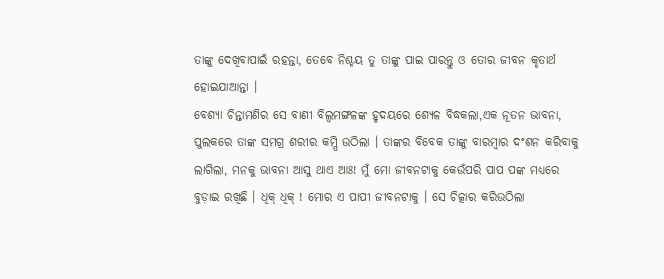ତାଙ୍କୁ ଦେଖିବାପାଇଁ ରହନ୍ତା, ତେବେ ନିଶ୍ଚୟ ତୁ ତାଙ୍କୁ ପାଇ ପାରନ୍ତୁ ଓ ତୋର ଜୀବନ କୃତାର୍ଥ ହୋଇଯାଆନ୍ତା ।
ବେଶ୍ଯା ଚିନ୍ତାମଣିର ସେ ବାଣୀ ବିଲ୍ବମଙ୍ଗଳଙ୍କ ହୃଦୟରେ ଶ୍ୟେଳ ବିଦ୍ଧକଲା,ଏକ ନୂତନ ଭାବନା, ପୁଲକରେ ତାଙ୍କ ସମଗ୍ର ଶରୀର କମ୍ପି ଉଠିଲା । ତାଙ୍କର ବିବେକ ତାଙ୍କୁ ବାରମ୍ବାର ଦଂଶନ କରିବାକୁ ଲାଗିଲା, ମନକୁ ଭାବନା ଆସୁ ଥାଏ ଆଃ! ମୁଁ ମୋ ଜୀବନଟାକୁ କେଉଁପରି ପାପ ପଙ୍କ ମଧ୍ୟରେ ବୁଡ଼ାଇ ରଖିଛି । ଧିକ୍ ଧିକ୍ ! ମୋର ଏ ପାପୀ ଜୀବନଟାକୁ । ସେ ଚିତ୍କାର କରିଉଠିଲା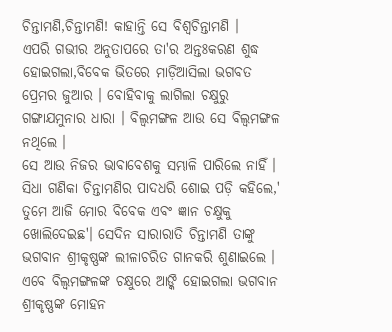ଚିନ୍ତାମଣି,ଚିନ୍ତାମଣି! କାହାନ୍ତି ସେ ବିଶ୍ୱଚିନ୍ତାମଣି ।
ଏପରି ଗଭୀର ଅନୁତାପରେ ତା'ର ଅନ୍ତଃକରଣ ଶୁଦ୍ଧ ହୋଇଗଲା,ବିବେକ ଭିତରେ ମାଡ଼ିଆସିଲା ଭଗବତ ପ୍ରେମର ଜୁଆର । ବୋହିବାକୁ ଲାଗିଲା ଚକ୍ଷୁରୁ ଗଙ୍ଗାଯମୁନାର ଧାରା । ବିଲ୍ବମଙ୍ଗଳ ଆଉ ସେ ବିଲ୍ଵମଙ୍ଗଳ ନଥିଲେ ।
ସେ ଆଉ ନିଜର ଭାବାବେଶକୁ ସମ୍ଭାଳି ପାରିଲେ ନାହିଁ । ସିଧା ଗଣିକା ଚିନ୍ତାମଣିର ପାଦଧରି ଶୋଇ ପଡ଼ି କହିଲେ,' ତୁମେ ଆଜି ମୋର ବିବେକ ଏବଂ ଜ୍ଞାନ ଚକ୍ଷୁକୁ ଖୋଲିଦେଇଛ'। ସେଦିନ ସାରାରାତି ଚିନ୍ତାମଣି ତାଙ୍କୁ ଭଗବାନ ଶ୍ରୀକୃଷ୍ଣଙ୍କ ଲୀଳାଚରିତ ଗାନକରି ଶୁଣାଇଲେ ।
ଏବେ ବିଲ୍ବମଙ୍ଗଳଙ୍କ ଚକ୍ଷୁରେ ଆଙ୍କି ହୋଇଗଲା ଭଗବାନ ଶ୍ରୀକୃଷ୍ଣଙ୍କ ମୋହନ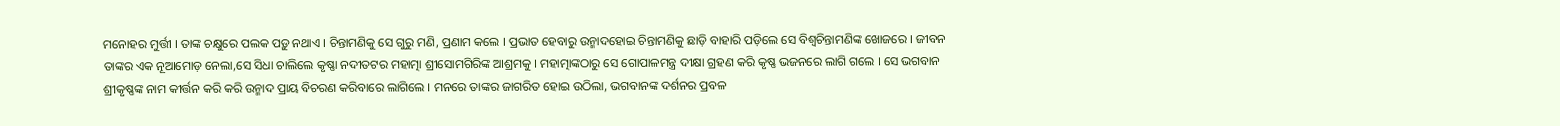ମନୋହର ମୁର୍ତ୍ତୀ । ତାଙ୍କ ଚକ୍ଷୁରେ ପଲକ ପଡ଼ୁ ନଥାଏ । ଚିନ୍ତାମଣିକୁ ସେ ଗୁରୁ ମଣି, ପ୍ରଣାମ କଲେ । ପ୍ରଭାତ ହେବାରୁ ଉନ୍ମାଦହୋଇ ଚିନ୍ତାମଣିକୁ ଛାଡ଼ି ବାହାରି ପଡ଼ିଲେ ସେ ବିଶ୍ୱଚିନ୍ତାମଣିଙ୍କ ଖୋଜରେ । ଜୀବନ ତାଙ୍କର ଏକ ନୂଆମୋଡ଼ ନେଲା,ସେ ସିଧା ଚାଲିଲେ କୃଷ୍ଣା ନଦୀତଟର ମହାତ୍ମା ଶ୍ରୀସୋମଗିରିଙ୍କ ଆଶ୍ରମକୁ । ମହାତ୍ମାଙ୍କଠାରୁ ସେ ଗୋପାଳମନ୍ତ୍ର ଦୀକ୍ଷା ଗ୍ରହଣ କରି କୃଷ୍ଣ ଭଜନରେ ଲାଗି ଗଲେ । ସେ ଭଗବାନ ଶ୍ରୀକୃଷ୍ଣଙ୍କ ନାମ କୀର୍ତ୍ତନ କରି କରି ଉନ୍ମାଦ ପ୍ରାୟ ବିଚରଣ କରିବାରେ ଲାଗିଲେ । ମନରେ ତାଙ୍କର ଜାଗରିତ ହୋଇ ଉଠିଲା, ଭଗବାନଙ୍କ ଦର୍ଶନର ପ୍ରବଳ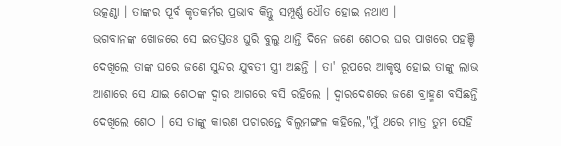ଉତ୍କଣ୍ଠା । ତାଙ୍କର ପୂର୍ବ କୃତକର୍ମର ପ୍ରଭାବ କିନ୍ତୁ ସମ୍ପୂର୍ଣ୍ଣ ଧୌତ ହୋଇ ନଥାଏ ।
ଭଗବାନଙ୍କ ଖୋଜରେ ସେ ଇତସ୍ତତଃ ଘୁରି ବୁଲୁ ଥାନ୍ତି ଦିନେ ଜଣେ ଶେଠର ଘର ପାଖରେ ପହଞ୍ଚି ଦେଖିଲେ ତାଙ୍କ ଘରେ ଜଣେ ସୁନ୍ଦର ଯୁବତୀ ସ୍ତ୍ରୀ ଅଛନ୍ତି । ତା' ରୂପରେ ଆକୃଷ୍ଠ ହୋଇ ତାଙ୍କୁ ଲାଭ ଆଶାରେ ସେ ଯାଇ ଶେଠଙ୍କ ଦ୍ୱାର ଆଗରେ ବସି ରହିଲେ । ଦ୍ୱାରଦେଶରେ ଜଣେ ବ୍ରାହ୍ମଣ ବସିଛନ୍ତି ଦେଖିଲେ ଶେଠ । ସେ ତାଙ୍କୁ କାରଣ ପଚାରନ୍ତେ ବିଲ୍ଵମଙ୍ଗଳ କହିଲେ,"ମୁଁ ଥରେ ମାତ୍ର ତୁମ ସେହି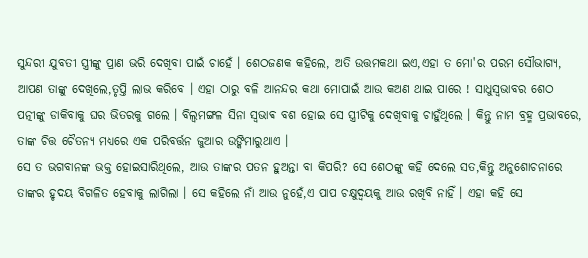ସୁନ୍ଦରୀ ଯୁବତୀ ସ୍ତ୍ରୀଙ୍କୁ ପ୍ରାଣ ଭରି ଦେଖିବା ପାଇଁ ଚାହେଁ । ଶେଠଜଣକ କହିଲେ, ଅତି ଉତ୍ତମକଥା ଇଏ,ଏହା ତ ମୋ'ର ପରମ ସୌଭାଗ୍ୟ, ଆପଣ ତାଙ୍କୁ ଦେଖିଲେ,ତୃପ୍ତି ଲାଭ କରିବେ । ଏହା ଠାରୁ ବଳି ଆନନ୍ଦର କଥା ମୋପାଇଁ ଆଉ କଅଣ ଥାଇ ପାରେ ! ସାଧୁସ୍ବଭାବର ଶେଠ ପତ୍ନୀଙ୍କୁ ଡାକିବାକୁ ଘର ଭିତରକୁ ଗଲେ । ବିଲ୍ବମଙ୍ଗଳ ସିନା ସ୍ଵଭାଵ ବଶ ହୋଇ ସେ ସ୍ତ୍ରୀଟିକୁ ଦେଖିବାକୁ ଚାହୁଁଥିଲେ । କିନ୍ତୁ ନାମ ବ୍ରହ୍ମ ପ୍ରଭାବରେ, ତାଙ୍କ ଚିତ୍ତ ଚୈତନ୍ୟ ମଧ୍ୟରେ ଏକ ପରିବର୍ତ୍ତନ ଜୁଆର ଉଙ୍କିମାରୁଥାଏ ।
ସେ ତ ଭଗବାନଙ୍କ ଭକ୍ତ ହୋଇସାରିଥିଲେ, ଆଉ ତାଙ୍କର ପତନ ହୁଅନ୍ତା ବା କିପରି? ସେ ଶେଠଙ୍କୁ କହି ଦେଲେ ସତ,କିନ୍ତୁ ଅନୁଶୋଚନାରେ ତାଙ୍କର ହୃଦୟ ବିଗଳିତ ହେବାକୁ ଲାଗିଲା । ସେ କହିଲେ ନାଁ ଆଉ ନୁହେଁ,ଏ ପାପ ଚକ୍ଷୁଦ୍ବୟକୁ ଆଉ ରଖିବି ନାହିଁ । ଏହା କହି ସେ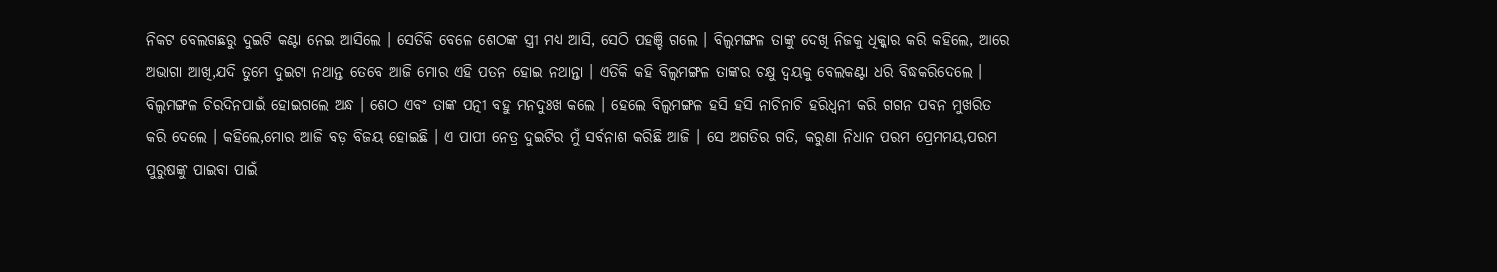ନିକଟ ବେଲଗଛରୁ ଦୁଇଟି କଣ୍ଟା ନେଇ ଆସିଲେ । ସେତିକି ବେଳେ ଶେଠଙ୍କ ସ୍ତ୍ରୀ ମଧ୍ୟ ଆସି, ସେଠି ପହଞ୍ଚି ଗଲେ । ବିଲ୍ବମଙ୍ଗଳ ତାଙ୍କୁ ଦେଖି ନିଜକୁ ଧିକ୍କାର କରି କହିଲେ, ଆରେ ଅଭାଗା ଆଖି,ଯଦି ତୁମେ ଦୁଇଟା ନଥାନ୍ତ ତେବେ ଆଜି ମୋର ଏହି ପତନ ହୋଇ ନଥାନ୍ତା । ଏତିକି କହି ବିଲ୍ବମଙ୍ଗଳ ତାଙ୍କର ଚକ୍ଷୁ ଦ୍ବୟକୁ ବେଲକଣ୍ଟା ଧରି ବିଦ୍ଧକରିଦେଲେ । ବିଲ୍ଵମଙ୍ଗଳ ଚିରଦିନପାଇଁ ହୋଇଗଲେ ଅନ୍ଧ । ଶେଠ ଏବଂ ତାଙ୍କ ପତ୍ନୀ ବହୁ ମନଦୁଃଖ କଲେ । ହେଲେ ବିଲ୍ବମଙ୍ଗଳ ହସି ହସି ନାଚିନାଚି ହରିଧ୍ବନୀ କରି ଗଗନ ପବନ ମୁଖରିତ କରି ଦେଲେ । କହିଲେ,ମୋର ଆଜି ବଡ଼ ବିଜୟ ହୋଇଛି । ଏ ପାପୀ ନେତ୍ର ଦୁଇଟିର ମୁଁ ସର୍ବନାଶ କରିଛି ଆଜି । ସେ ଅଗତିର ଗତି, କରୁଣା ନିଧାନ ପରମ ପ୍ରେମମୟ,ପରମ ପୁରୁଷଙ୍କୁ ପାଇବା ପାଇଁ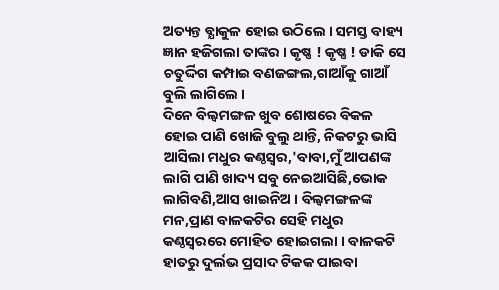ଅତ୍ୟନ୍ତ ବ୍ଯାକୁଳ ହୋଇ ଉଠିଲେ । ସମସ୍ତ ବାହ୍ୟ ଜ୍ଞାନ ହଜିଗଲା ତାଙ୍କର । କୃଷ୍ଣ ! କୃଷ୍ଣ ! ଡାକି ସେ ଚତୁର୍ଦ୍ଦିଗ କମ୍ପାଇ ବଣଜଙ୍ଗଲ,ଗାଆଁକୁ ଗାଆଁ ବୁଲି ଲାଗିଲେ ।
ଦିନେ ବିଲ୍ଵମଙ୍ଗଳ ଖୁବ ଶୋଷରେ ବିକଳ ହୋଇ ପାଣି ଖୋଜି ବୁଲୁ ଥାନ୍ତି, ନିକଟରୁ ଭାସି ଆସିଲା ମଧୁର କଣ୍ଠସ୍ୱର,'ବାବା,ମୁଁ ଆପଣଙ୍କ ଲାଗି ପାଣି ଖାଦ୍ୟ ସବୁ ନେଇଆସିଛି,ଭୋକ ଲାଗିବଣି,ଆସ ଖାଇନିଅ । ବିଲ୍ବମଙ୍ଗଳଙ୍କ ମନ,ପ୍ରାଣ ବାଳକଟିର ସେହି ମଧୁର କଣ୍ଠସ୍ୱରରେ ମୋହିତ ହୋଇଗଲା । ବାଳକଟି ହାତରୁ ଦୁର୍ଲଭ ପ୍ରସାଦ ଟିକକ ପାଇବା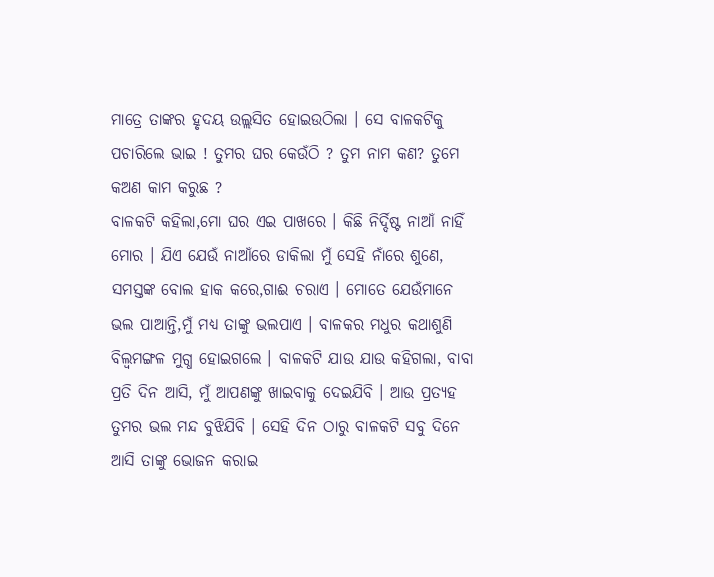ମାତ୍ରେ ତାଙ୍କର ହୃଦୟ ଉଲ୍ଲସିତ ହୋଇଉଠିଲା । ସେ ବାଳକଟିକୁ ପଚାରିଲେ ଭାଇ ! ତୁମର ଘର କେଉଁଠି ? ତୁମ ନାମ କଣ? ତୁମେ କଅଣ କାମ କରୁଛ ?
ବାଳକଟି କହିଲା,ମୋ ଘର ଏଇ ପାଖରେ । କିଛି ନିର୍ଦ୍ଦିଷ୍ଟ ନାଆଁ ନାହିଁ ମୋର । ଯିଏ ଯେଉଁ ନାଆଁରେ ଡାକିଲା ମୁଁ ସେହି ନାଁରେ ଶୁଣେ, ସମସ୍ତଙ୍କ ବୋଲ ହାକ କରେ,ଗାଈ ଚରାଏ । ମୋତେ ଯେଉଁମାନେ ଭଲ ପାଆନ୍ତି,ମୁଁ ମଧ୍ଯ ତାଙ୍କୁ ଭଲପାଏ । ବାଳକର ମଧୁର କଥାଶୁଣି ବିଲ୍ବମଙ୍ଗଳ ମୁଗ୍ଧ ହୋଇଗଲେ । ବାଳକଟି ଯାଉ ଯାଉ କହିଗଲା, ବାବା ପ୍ରତି ଦିନ ଆସି, ମୁଁ ଆପଣଙ୍କୁ ଖାଇବାକୁ ଦେଇଯିବି । ଆଉ ପ୍ରତ୍ୟହ ତୁମର ଭଲ ମନ୍ଦ ବୁଝିଯିବି । ସେହି ଦିନ ଠାରୁ ବାଳକଟି ସବୁ ଦିନେ ଆସି ତାଙ୍କୁ ଭୋଜନ କରାଇ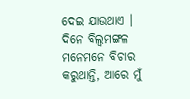ଦେଇ ଯାଉଥାଏ ।
ଦିନେ ବିଲ୍ବମଙ୍ଗଳ ମନେମନେ ବିଚାର କରୁଥାନ୍ତି, ଆରେ ମୁଁ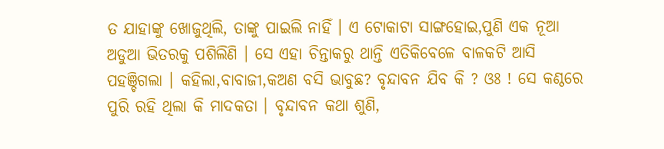ତ ଯାହାଙ୍କୁ ଖୋଜୁଥିଲି, ତାଙ୍କୁ ପାଇଲି ନାହିଁ । ଏ ଟୋକାଟା ସାଙ୍ଗହୋଇ,ପୁଣି ଏକ ନୂଆ ଅଡୁଆ ଭିତରକୁ ପଶିଲିଣି । ସେ ଏହା ଚିନ୍ତାକରୁ ଥାନ୍ତି ଏତିକିବେଳେ ବାଳକଟି ଆସି ପହଞ୍ଚିଗଲା । କହିଲା,ବାବାଜୀ,କଅଣ ବସି ଭାବୁଛ? ବୃନ୍ଦାବନ ଯିବ କି ? ଓଃ ! ସେ କଣ୍ଠରେ ପୁରି ରହି ଥିଲା କି ମାଦକତା । ବୃନ୍ଦାବନ କଥା ଶୁଣି,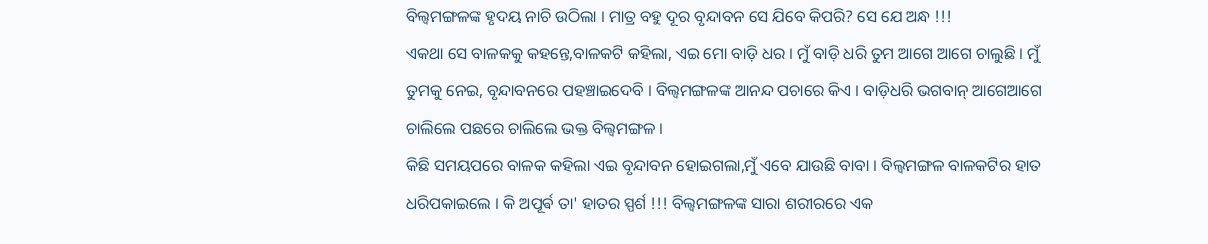ବିଲ୍ଵମଙ୍ଗଳଙ୍କ ହୃଦୟ ନାଚି ଉଠିଲା । ମାତ୍ର ବହୁ ଦୂର ବୃନ୍ଦାବନ ସେ ଯିବେ କିପରି? ସେ ଯେ ଅନ୍ଧ !!!
ଏକଥା ସେ ବାଳକକୁ କହନ୍ତେ,ବାଳକଟି କହିଲା, ଏଇ ମୋ ବାଡ଼ି ଧର । ମୁଁ ବାଡ଼ି ଧରି ତୁମ ଆଗେ ଆଗେ ଚାଲୁଛି । ମୁଁ ତୁମକୁ ନେଇ, ବୃନ୍ଦାବନରେ ପହଞ୍ଚାଇଦେବି । ବିଲ୍ବମଙ୍ଗଳଙ୍କ ଆନନ୍ଦ ପଚାରେ କିଏ । ବାଡ଼ିଧରି ଭଗବାନ୍ ଆଗେଆଗେ ଚାଲିଲେ ପଛରେ ଚାଲିଲେ ଭକ୍ତ ବିଲ୍ଵମଙ୍ଗଳ ।
କିଛି ସମୟପରେ ବାଳକ କହିଲା ଏଇ ବୃନ୍ଦାବନ ହୋଇଗଲା,ମୁଁ ଏବେ ଯାଉଛି ବାବା । ବିଲ୍ବମଙ୍ଗଳ ବାଳକଟିର ହାତ ଧରିପକାଇଲେ । କି ଅପୂର୍ଵ ତା' ହାତର ସ୍ପର୍ଶ !!! ବିଲ୍ଵମଙ୍ଗଳଙ୍କ ସାରା ଶରୀରରେ ଏକ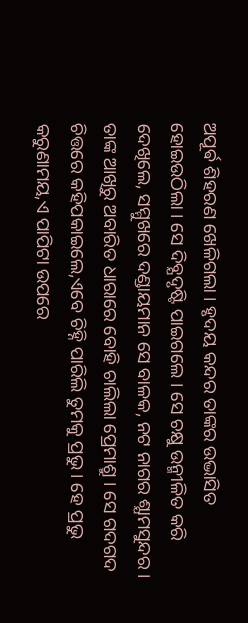ଅପୂର୍ଵ ଶିହରଣ ଖେଳିଗଲା । ହୃଦୟ କନ୍ଦର ତାଙ୍କର ଉଦ୍ଭାସିତ ହୋଇଉଠିଲା । ସେ ଦିବ୍ଯଦୃଷ୍ଟି ପାଇଗଲେ । ସେ ଚକ୍ଷୁ ଉନ୍ମୀଳିତ କରି ଦେଖିଲେ, ସମ୍ମୁଖରେ ଦଣ୍ଡାୟମାନ ସେ ବାଳକ, ନଟ ନାଗର ଶ୍ଯାମସୁନ୍ଦର । ତାଙ୍କ ଆଖିରୁ ଅବାରିତ ଧାରାରେ ବୋହି ଚାଲିଲା ପ୍ରେମାଶ୍ରୁ । ସେ ଗଦଗଦ ଚିତ୍ତରେ କହିପକାଇଲେ,ଏବେ ଚିହ୍ନି ପାରିଲି ତୁମକୁ ପ୍ରଭୁ । ହେ ପ୍ରଭୁ କରୁଣାମୟ,ଏ ପାପିଟା ଉପରେ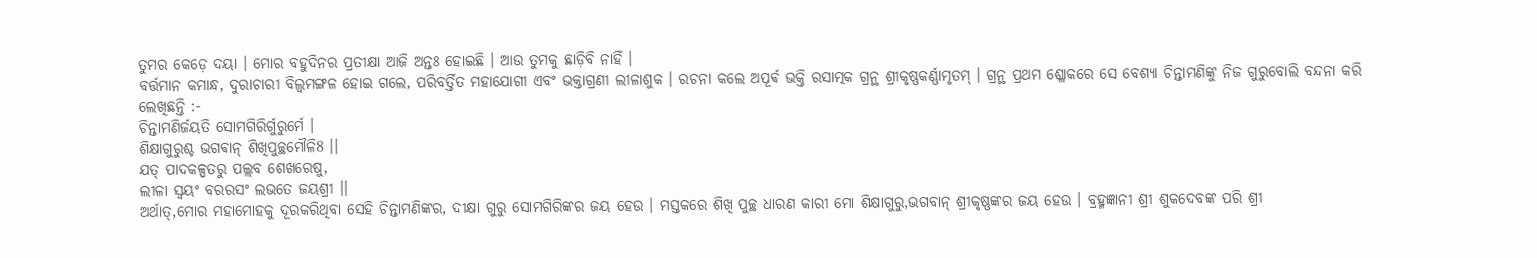ତୁମର କେଡ଼େ ଦୟା । ମୋର ବହୁଦିନର ପ୍ରତୀକ୍ଷା ଆଜି ଅନ୍ତଃ ହୋଇଛି । ଆଉ ତୁମକୁ ଛାଡ଼ିବି ନାହିଁ ।
ବର୍ତ୍ତମାନ କମାନ୍ଧ, ଦୁରାଚାରୀ ବିଲ୍ଵମଙ୍ଗଳ ହୋଇ ଗଲେ, ପରିବର୍ତ୍ତିତ ମହାଯୋଗୀ ଏବଂ ଭକ୍ତାଗ୍ରଣୀ ଲୀଳାଶୁକ । ରଚନା କଲେ ଅପୂର୍ଵ ଭକ୍ତି ରସାତ୍ମକ ଗ୍ରନ୍ଥ ଶ୍ରୀକୃଷ୍ଣକର୍ଣ୍ଣାମୃତମ୍ । ଗ୍ରନ୍ଥ ପ୍ରଥମ ଶ୍ଳୋକରେ ସେ ବେଶ୍ୟା ଚିନ୍ତାମଣିଙ୍କୁ ନିଜ ଗୁରୁବୋଲି ବନ୍ଦନା କରି ଲେଖିଛନ୍ତି :-
ଚିନ୍ତାମଣିର୍ଜୟତି ସୋମଗିରିର୍ଗୁରୁର୍ମେ ।
ଶିକ୍ଷାଗୁରୁଶ୍ଚ ଭଗଵାନ୍ ଶିଖିପୁଚ୍ଛମୌଳି8 ।।
ଯତ୍ ପାଦକଳ୍ପତରୁ ପଲ୍ଲବ ଶେଖରେଷୁ,
ଲୀଳା ସ୍ବୟଂ ବରରସଂ ଲଭତେ ଜୟଶ୍ରୀ ।।
ଅର୍ଥାତ୍,ମୋର ମହାମୋହକୁ ଦୂରକରିଥିବା ସେହି ଚିନ୍ତାମଣିଙ୍କର, ଦୀକ୍ଷା ଗୁରୁ ସୋମଗିରିଙ୍କର ଜୟ ହେଉ । ମସ୍ତକରେ ଶିଖି ପୁଚ୍ଛ ଧାରଣ କାରୀ ମୋ ଶିକ୍ଷାଗୁରୁ,ଭଗବାନ୍ ଶ୍ରୀକୃଷ୍ଣଙ୍କର ଜୟ ହେଉ । ବ୍ରହ୍ମଜ୍ଞାନୀ ଶ୍ରୀ ଶୁକଦେବଙ୍କ ପରି ଶ୍ରୀ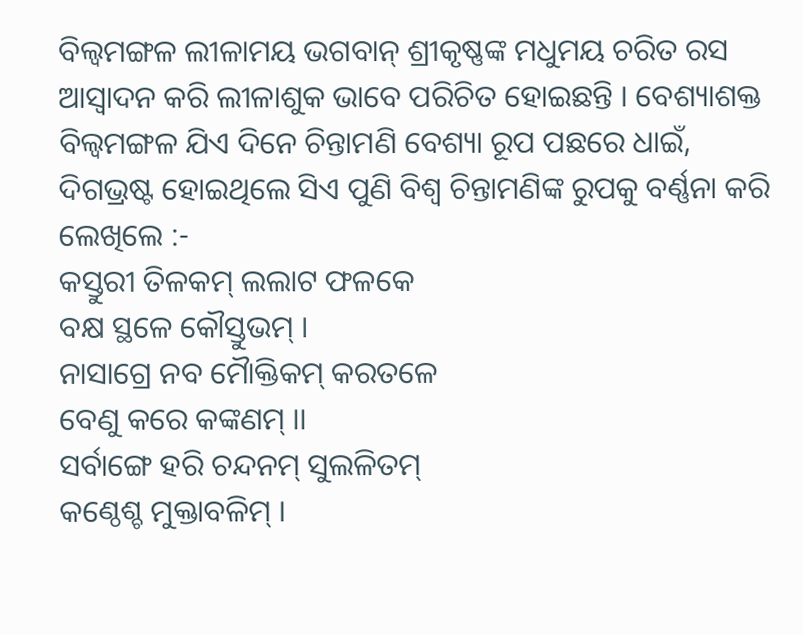ବିଲ୍ବମଙ୍ଗଳ ଲୀଳାମୟ ଭଗବାନ୍ ଶ୍ରୀକୃଷ୍ଣଙ୍କ ମଧୁମୟ ଚରିତ ରସ ଆସ୍ବାଦନ କରି ଲୀଳାଶୁକ ଭାବେ ପରିଚିତ ହୋଇଛନ୍ତି । ବେଶ୍ୟାଶକ୍ତ ବିଲ୍ଵମଙ୍ଗଳ ଯିଏ ଦିନେ ଚିନ୍ତାମଣି ବେଶ୍ୟା ରୂପ ପଛରେ ଧାଇଁ, ଦିଗଭ୍ରଷ୍ଟ ହୋଇଥିଲେ ସିଏ ପୁଣି ବିଶ୍ୱ ଚିନ୍ତାମଣିଙ୍କ ରୁପକୁ ବର୍ଣ୍ଣନା କରି ଲେଖିଲେ :-
କସ୍ତୁରୀ ତିଳକମ୍ ଲଲାଟ ଫଳକେ
ବକ୍ଷ ସ୍ଥଳେ କୌସ୍ତୁଭମ୍ ।
ନାସାଗ୍ରେ ନବ ମୋୖକ୍ତିକମ୍ କରତଳେ
ବେଣୁ କରେ କଙ୍କଣମ୍ ।।
ସର୍ବାଙ୍ଗେ ହରି ଚନ୍ଦନମ୍ ସୁଲଳିତମ୍
କଣ୍ଠେଶ୍ଚ ମୁକ୍ତାବଳିମ୍ ।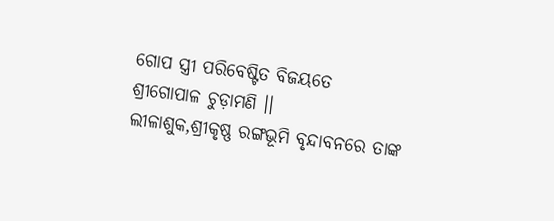ଗୋପ ସ୍ତ୍ରୀ ପରିବେଷ୍ଟିତ ବିଜୟତେ
ଶ୍ରୀଗୋପାଳ ଚୁଡ଼ାମଣି ।।
ଲୀଳାଶୁକ,ଶ୍ରୀକୃଷ୍ଣ ରଙ୍ଗଭୂମି ବୃନ୍ଦାବନରେ ତାଙ୍କ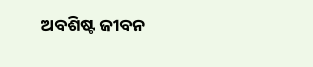ଅବଶିଷ୍ଟ ଜୀବନ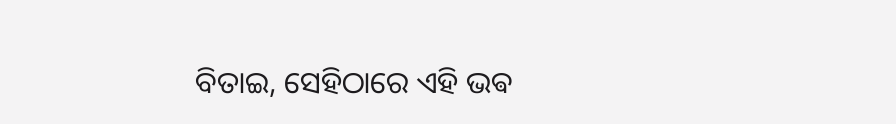ବିତାଇ, ସେହିଠାରେ ଏହି ଭଵ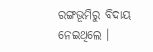ରଙ୍ଗଭୂମିରୁ ବିଦାୟ ନେଇଥିଲେ ।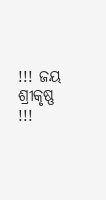!!! ଜୟ ଶ୍ରୀକୃଷ୍ଣ !!!